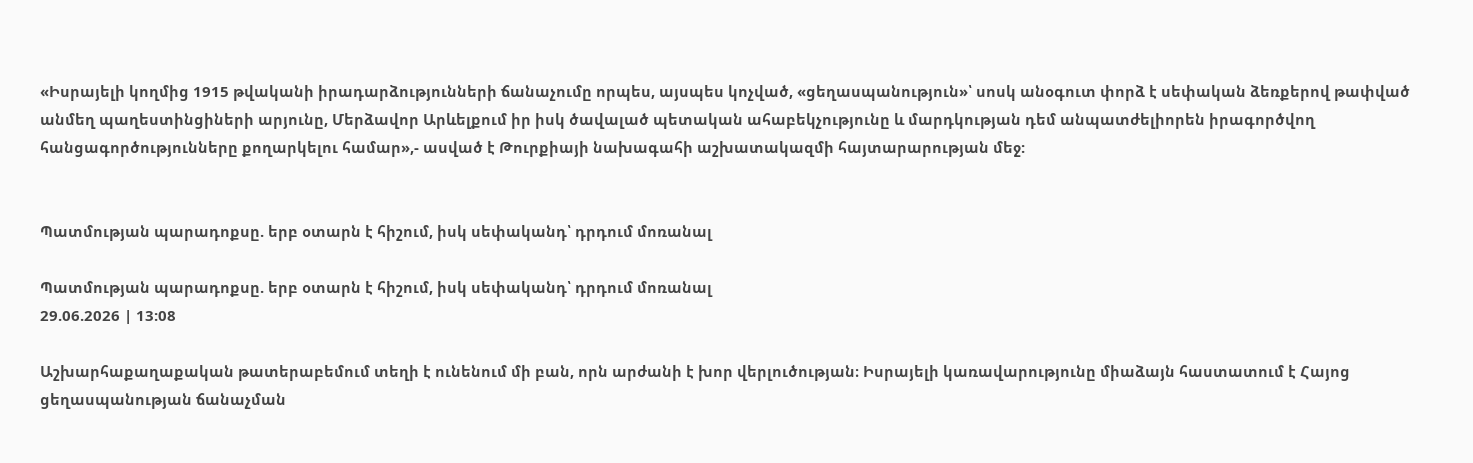«Իսրայելի կողմից 1915 թվականի իրադարձությունների ճանաչումը որպես, այսպես կոչված, «ցեղասպանություն»՝ սոսկ անօգուտ փորձ է սեփական ձեռքերով թափված անմեղ պաղեստինցիների արյունը, Մերձավոր Արևելքում իր իսկ ծավալած պետական ահաբեկչությունը և մարդկության դեմ անպատժելիորեն իրագործվող հանցագործությունները քողարկելու համար»,- ասված է Թուրքիայի նախագահի աշխատակազմի հայտարարության մեջ:


Պատմության պարադոքսը. երբ օտարն է հիշում, իսկ սեփականդ՝ դրդում մոռանալ

Պատմության պարադոքսը. երբ օտարն է հիշում, իսկ սեփականդ՝ դրդում մոռանալ
29.06.2026 | 13:08

Աշխարհաքաղաքական թատերաբեմում տեղի է ունենում մի բան, որն արժանի է խոր վերլուծության։ Իսրայելի կառավարությունը միաձայն հաստատում է Հայոց ցեղասպանության ճանաչման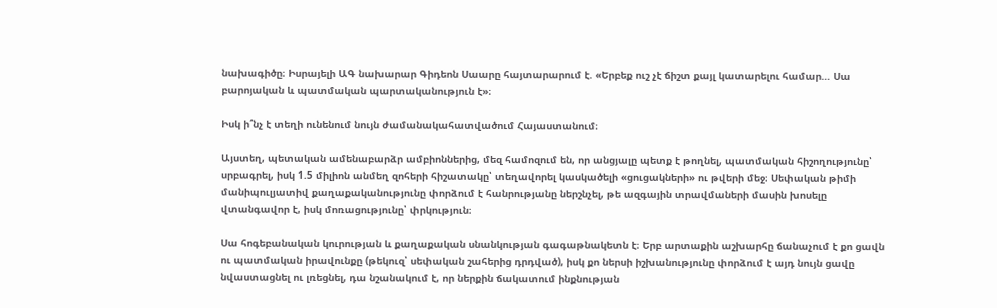նախագիծը։ Իսրայելի ԱԳ նախարար Գիդեոն Սաարը հայտարարում է. «Երբեք ուշ չէ ճիշտ քայլ կատարելու համար… Սա բարոյական և պատմական պարտականություն է»։

Իսկ ի՞նչ է տեղի ունենում նույն ժամանակահատվածում Հայաստանում։

Այստեղ, պետական ամենաբարձր ամբիոններից, մեզ համոզում են, որ անցյալը պետք է թողնել, պատմական հիշողությունը՝ սրբագրել, իսկ 1.5 միլիոն անմեղ զոհերի հիշատակը՝ տեղավորել կասկածելի «ցուցակների» ու թվերի մեջ։ Սեփական թիմի մանիպուլյատիվ քաղաքականությունը փորձում է հանրությանը ներշնչել, թե ազգային տրավմաների մասին խոսելը վտանգավոր է, իսկ մոռացությունը՝ փրկություն։

Սա հոգեբանական կուրության և քաղաքական սնանկության գագաթնակետն է։ Երբ արտաքին աշխարհը ճանաչում է քո ցավն ու պատմական իրավունքը (թեկուզ՝ սեփական շահերից դրդված), իսկ քո ներսի իշխանությունը փորձում է այդ նույն ցավը նվաստացնել ու լռեցնել, դա նշանակում է, որ ներքին ճակատում ինքնության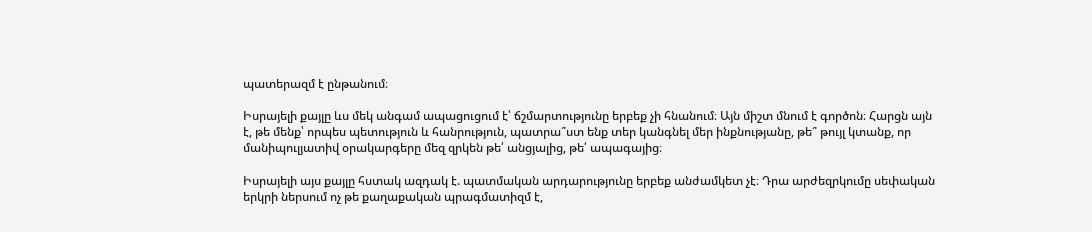պատերազմ է ընթանում։

Իսրայելի քայլը ևս մեկ անգամ ապացուցում է՝ ճշմարտությունը երբեք չի հնանում։ Այն միշտ մնում է գործոն։ Հարցն այն է, թե մենք՝ որպես պետություն և հանրություն, պատրա՞ստ ենք տեր կանգնել մեր ինքնությանը, թե՞ թույլ կտանք, որ մանիպուլյատիվ օրակարգերը մեզ զրկեն թե՛ անցյալից, թե՛ ապագայից։

Իսրայելի այս քայլը հստակ ազդակ է. պատմական արդարությունը երբեք անժամկետ չէ։ Դրա արժեզրկումը սեփական երկրի ներսում ոչ թե քաղաքական պրագմատիզմ է,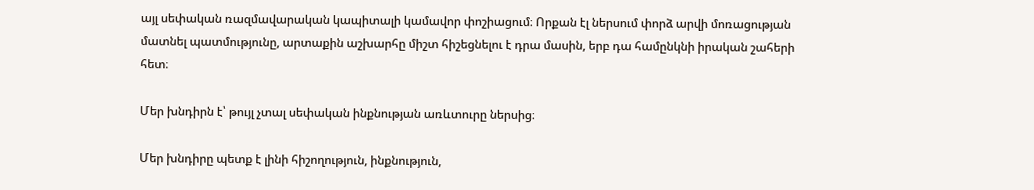այլ սեփական ռազմավարական կապիտալի կամավոր փոշիացում։ Որքան էլ ներսում փորձ արվի մոռացության մատնել պատմությունը, արտաքին աշխարհը միշտ հիշեցնելու է դրա մասին, երբ դա համընկնի իրական շահերի հետ։

Մեր խնդիրն է՝ թույլ չտալ սեփական ինքնության առևտուրը ներսից։

Մեր խնդիրը պետք է լինի հիշողություն, ինքնություն,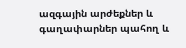ազգային արժեքներ և գաղափարներ պահող և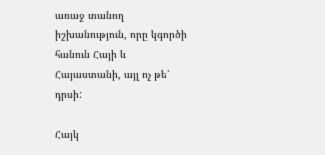առաջ տանող իշխանություն, որը կգործի հանուն Հայի և Հայաստանի, այլ ոչ թե՝ դրսի:

Հայկ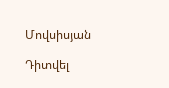Մովսիսյան

Դիտվել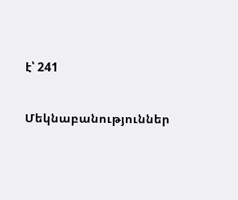է՝ 241

Մեկնաբանություններ